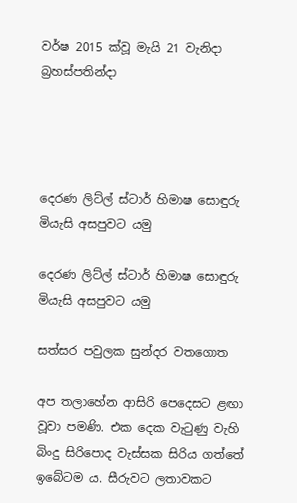වර්ෂ 2015 ක්වූ මැයි 21 වැනිදා බ්‍රහස්පතින්දා




දෙරණ ලිට්ල් ස්ටාර් හිමාෂ සොඳුරු මියැසි අසපුවට යමු

දෙරණ ලිට්ල් ස්ටාර් හිමාෂ සොඳුරු මියැසි අසපුවට යමු

සත්සර පවුලක සුන්දර වතගොත

අප තලාහේන ආසිරි පෙදෙසට ළඟා වූවා පමණි. එක දෙක වැටුණු වැහි බිංදු සිරිපොද වැස්සක සිරිය ගත්තේ ඉබේටම ය. සීරුවට ලතාවකට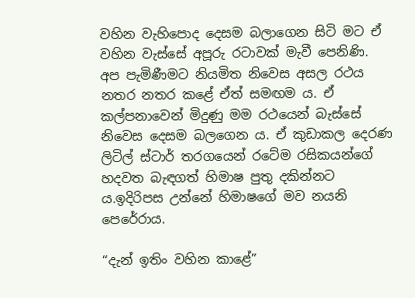වහින වැහිපොද දෙසම බලාගෙන සිටි මට ඒ වහින වැස්සේ අපූරු රටාවක් මැවී පෙනිණි. අප පැමිණීමට නියමිත නිවෙස අසල රථය නතර නතර කළේ ඒත් සමඟම ය. ඒ කල්පනාවෙන් මිදුණු මම රථයෙන් බැස්සේ නිවෙස දෙසම බලගෙන ය. ඒ කුඩාකල දෙරණ ලිටිල් ස්ටාර් තරගයෙන් රටේම රසිකයන්ගේ හදවත බැඳගත් හිමාෂ පුතු දකින්නට ය.ඉදිරිපස උන්නේ හිමාෂගේ මව නයනි පෙරේරාය.

“දැන් ඉතිං වහින කාළේ”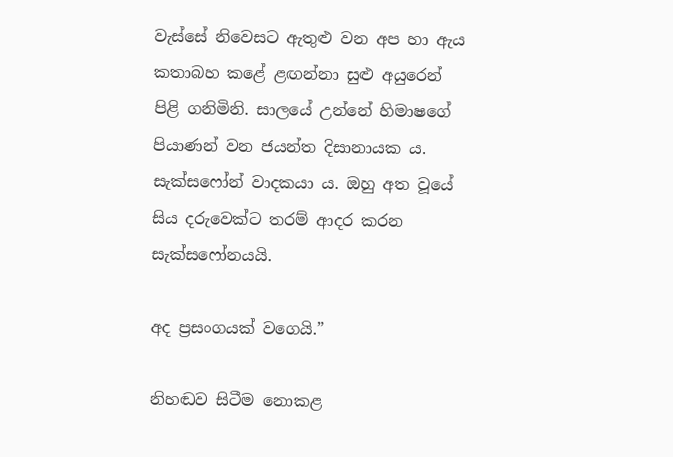වැස්සේ නිවෙසට ඇතුළු වන අප හා ඇය කතාබහ කළේ ළඟන්නා සුළු අයුරෙන් පිළි ගනිමිනි. සාලයේ උන්නේ හිමාෂගේ පියාණන් වන ජයන්ත දිසානායක ය. සැක්සෆෝන් වාදකයා ය. ඔහු අත වූයේ සිය දරුවෙක්ට තරම් ආදර කරන සැක්සෆෝනයයි.

අද ප්‍රසංගයක් වගෙයි.”

නිහඬව සිටීම නොකළ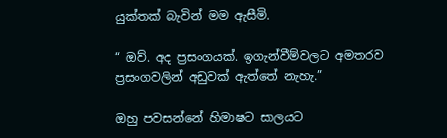යුක්තක් බැවින් මම ඇසීමි.

“ ඔව්. අද ප්‍රසංගයක්. ඉගැන්වීම්වලට අමතරව ප්‍රසංගවලින් අඩුවක් ඇත්තේ නැහැ.”

ඔහු පවසන්නේ හිමාෂට සාලයට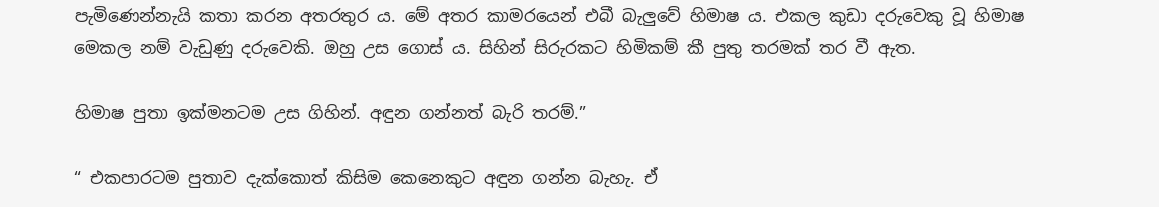පැමිණෙන්නැයි කතා කරන අතරතුර ය. මේ අතර කාමරයෙන් එබී බැලුවේ හිමාෂ ය. එකල කුඩා දරුවෙකු වූ හිමාෂ මෙකල නම් වැඩුණු දරුවෙකි. ඔහු උස ගොස් ය. සිහින් සිරුරකට හිමිකම් කී පුතු තරමක් තර වී ඇත.

හිමාෂ පුතා ඉක්මනටම උස ගිහින්. අඳුන ගන්නත් බැරි තරම්.”

“ එකපාරටම පුතාව දැක්කොත් කිසිම කෙනෙකුට අඳුන ගන්න බැහැ. ඒ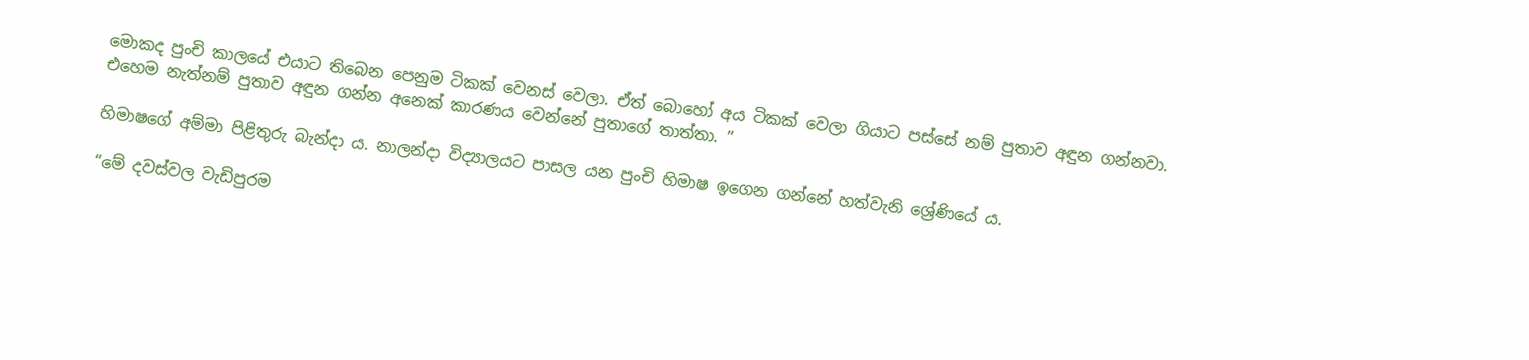මොකද පුංචි කාලයේ එයාට තිබෙන පෙනුම ටිකක් වෙනස් වෙලා. ඒත් බොහෝ අය ටිකක් වෙලා ගියාට පස්සේ නම් පුතාව අඳුන ගන්නවා. එහෙම නැත්නම් පුතාව අඳුන ගන්න අනෙක් කාරණය වෙන්නේ පුතාගේ තාත්තා. ”

හිමාෂගේ අම්මා පිළිතුරු බැන්දා ය. නාලන්දා විද්‍යාලයට පාසල යන පුංචි හිමාෂ ඉගෙන ගන්නේ හත්වැනි ශ්‍රේණියේ ය.

“මේ දවස්වල වැඩිපුරම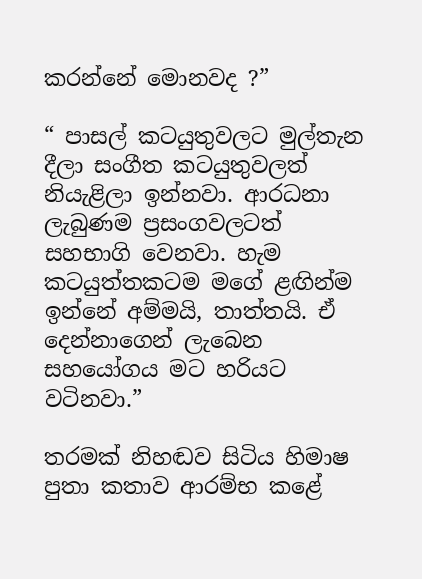කරන්නේ මොනවද ?”

“ පාසල් කටයුතුවලට මුල්තැන දීලා සංගීත කටයුතුවලත් නියැළිලා ඉන්නවා. ආරධනා ලැබුණම ප්‍රසංගවලටත් සහභාගි වෙනවා. හැම කටයුත්තකටම මගේ ළඟින්ම ඉන්නේ අම්මයි, තාත්තයි. ඒ දෙන්නාගෙන් ලැබෙන සහයෝගය මට හරියට වටිනවා.”

තරමක් නිහඬව සිටිය හිමාෂ පුතා කතාව ආරම්භ කළේ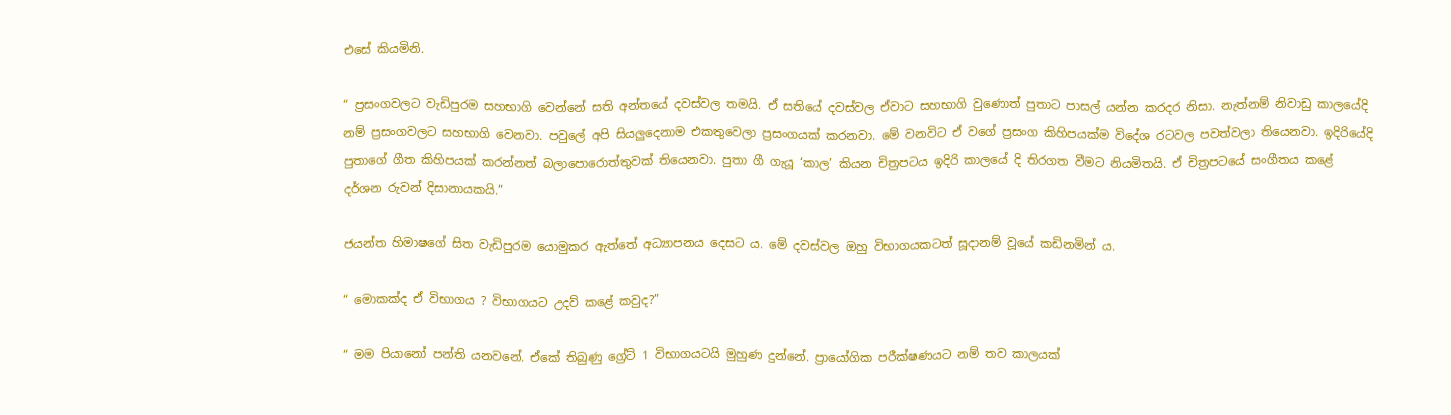එසේ කියමිනි.

“ ප්‍රසංගවලට වැඩිපුරම සහභාගි වෙන්නේ සති අන්තයේ දවස්වල තමයි. ඒ සතියේ දවස්වල ඒවාට සහභාගි වුණොත් පුතාට පාසල් යන්න කරදර නිසා. නැත්නම් නිවාඩු කාලයේදි නම් ප්‍රසංගවලට සහභාගි වෙනවා. පවුලේ අපි සියලුදෙනාම එකතුවෙලා ප්‍රසංගයක් කරනවා. මේ වනවිට ඒ වගේ ප්‍රසංග කිහිපයක්ම විදේශ රටවල පවත්වලා තියෙනවා. ඉදිරියේදි පුතාගේ ගීත කිහිපයක් කරන්නත් බලාපොරොත්තුවක් තියෙනවා. පුතා ගී ගැයූ ‘කාල’ කියන චිත්‍රපටය ඉදිරි කාලයේ දි තිරගත වීමට නියමිතයි. ඒ චිත්‍රපටයේ සංගීතය කළේ දර්ශන රුවන් දිසානායකයි.”

ජයන්ත හිමාෂගේ සිත වැඩිපුරම යොමුකර ඇත්තේ අධ්‍යාපනය දෙසට ය. මේ දවස්වල ඔහු විභාගයකටත් සූදානම් වූයේ කඩිනමින් ය.

“ මොකක්ද ඒ විභාගය ? විභාගයට උදව් කළේ කවුද?”

“ මම පියානෝ පන්ති යනවනේ. ඒකේ තිබුණු ග්‍රේට් 1 විභාගයටයි මුහුණ දුන්නේ. ප්‍රායෝගික පරීක්ෂණයට නම් තව කාලයක්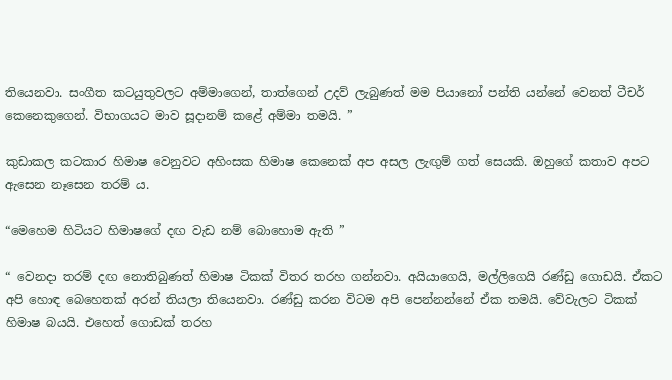තියෙනවා. සංගීත කටයුතුවලට අම්මාගෙන්, තාත්ගෙන් උදව් ලැබුණත් මම පියානෝ පන්ති යන්නේ වෙනත් ටීචර් කෙනෙකුගෙන්. විභාගයට මාව සූදානම් කළේ අම්මා තමයි. ”

කුඩාකල කටකාර හිමාෂ වෙනුවට අහිංසක හිමාෂ කෙනෙක් අප අසල ලැඟුම් ගත් සෙයකි. ඔහුගේ කතාව අපට ඇසෙන නෑසෙන තරම් ය.

“මෙහෙම හිටියට හිමාෂගේ දඟ වැඩ නම් බොහොම ඇති ”

“ වෙනදා තරම් දඟ නොතිබුණත් හිමාෂ ටිකක් විතර තරහ ගන්නවා. අයියාගෙයි, මල්ලිගෙයි රණ්ඩු ගොඩයි. ඒකට අපි හොඳ බෙහෙතක් අරන් තියලා තියෙනවා. රණ්ඩු කරන විටම අපි පෙන්නන්නේ ඒක තමයි. වේවැලට ටිකක් හිමාෂ බයයි. එහෙත් ගොඩක් තරහ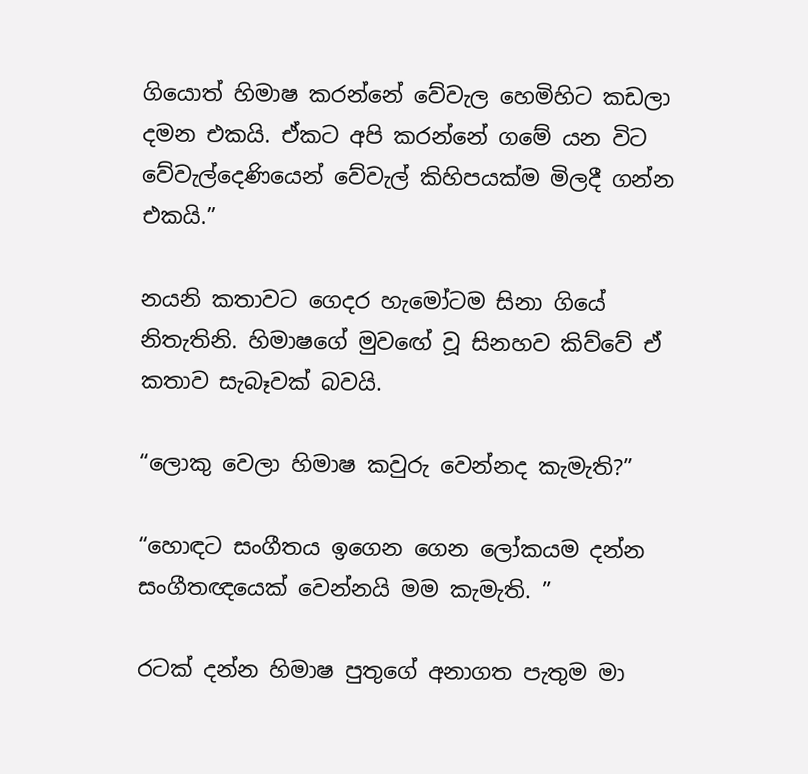ගියොත් හිමාෂ කරන්නේ වේවැල හෙමිහිට කඩලා දමන එකයි. ඒකට අපි කරන්නේ ගමේ යන විට වේවැල්දෙණියෙන් වේවැල් කිහිපයක්ම මිලදී ගන්න එකයි.”

නයනි කතාවට ගෙදර හැමෝටම සිනා ගියේ නිතැතිනි. හිමාෂගේ මුවඟේ වූ සිනහව කිව්වේ ඒ කතාව සැබෑවක් බවයි.

“ලොකු වෙලා හිමාෂ කවුරු වෙන්නද කැමැති?”

“හොඳට සංගීතය ඉගෙන ගෙන ලෝකයම දන්න සංගීතඥයෙක් වෙන්නයි මම කැමැති. ”

රටක් දන්න හිමාෂ පුතුගේ අනාගත පැතුම මා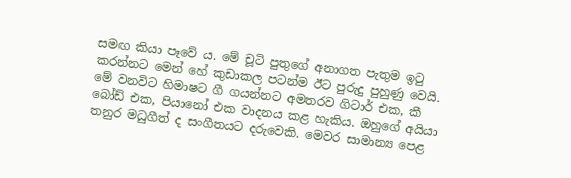සමඟ කියා පෑවේ ය. මේ චූටි පුතුගේ අනාගත පැතුම ඉටු කරන්නට මෙන් හේ කුඩාකල පටන්ම ඊට පුරුදු පුහුණු වෙයි. මේ වනවිට හිමාෂට ගී ගයන්නට අමතරව ගිටාර් එක, කී බෝඩ් එක, පියානෝ එක වාදනය කළ හැකිය. ඔහුගේ අයියා තනුර මධුගීත් ද සංගීතයට දරුවෙකි. මෙවර සාමාන්‍ය පෙළ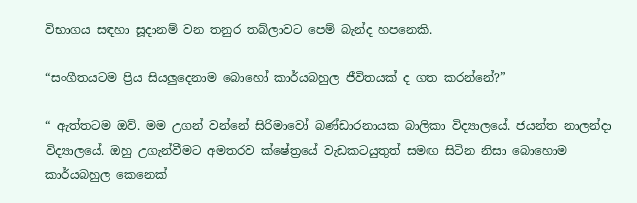විභාගය සඳහා සූදානම් වන තනුර තබ්ලාවට පෙම් බැන්ද හපනෙකි.

“සංගීතයටම ප්‍රිය සියලුදෙනාම බොහෝ කාර්යබහුල ජීවිතයක් ද ගත කරන්නේ?”

“ ඇත්තටම ඔව්. මම උගන් වන්නේ සිරිමාවෝ බණ්ඩාරනායක බාලිකා විද්‍යාලයේ. ජයන්ත නාලන්දා විද්‍යාලයේ. ඔහු උගැන්වීමට අමතරව ක්ෂේත්‍රයේ වැඩකටයුතුත් සමඟ සිටින නිසා බොහොම කාර්යබහුල කෙනෙක්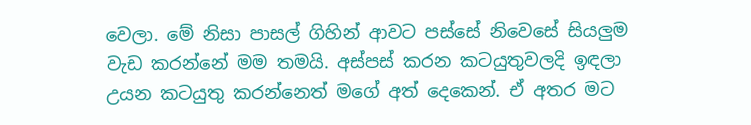වෙලා. මේ නිසා පාසල් ගිහින් ආවට පස්සේ නිවෙසේ සියලුම වැඩ කරන්නේ මම තමයි. අස්පස් කරන කටයුතුවලදි ඉඳලා උයන කටයුතු කරන්නෙත් මගේ අත් දෙකෙන්. ඒ අතර මට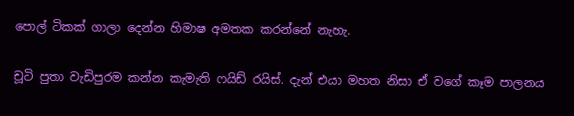පොල් ටිකක් ගාලා දෙන්න හිමාෂ අමතක කරන්නේ නැහැ.

චූටි පුතා වැඩිපුරම කන්න කැමැති ෆයිඩ් රයිස්. දැන් එයා මහත නිසා ඒ වගේ කෑම පාලනය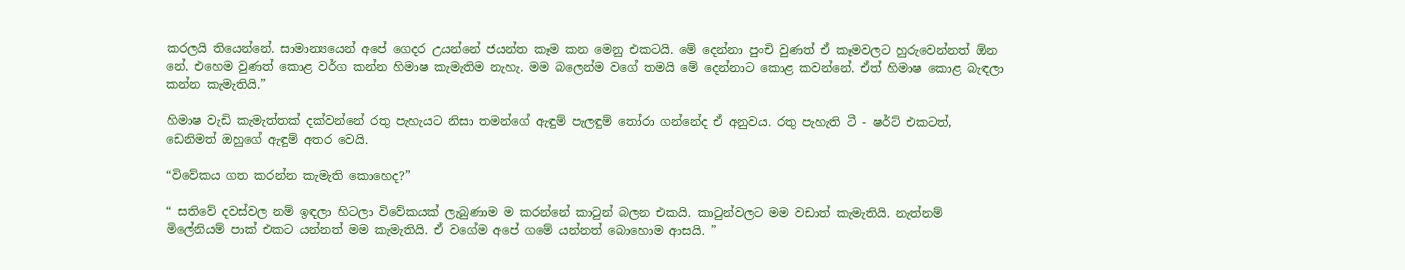කරලයි තියෙන්නේ. සාමාන්‍යයෙන් අපේ ගෙදර උයන්නේ ජයන්ත කෑම කන මෙනු එකටයි. මේ දෙන්නා පුංචි වුණත් ඒ කෑමවලට හුරුවෙන්නත් ඕන නේ. එහෙම වුණත් කොළ වර්ග කන්න හිමාෂ කැමැතිම නැහැ. මම බලෙන්ම වගේ තමයි මේ දෙන්නාට කොළ කවන්නේ. ඒත් හිමාෂ කොළ බැඳලා කන්න කැමැතියි.”

හිමාෂ වැඩි කැමැත්තක් දක්වන්නේ රතු පැහැයට නිසා තමන්ගේ ඇඳුම් පැලඳුම් තෝරා ගන්නේද ඒ අනුවය. රතු පැහැති ටී - ෂර්ට් එකටත්, ඩෙනිමත් ඔහුගේ ඇඳුම් අතර වෙයි.

“විවේකය ගත කරන්න කැමැති කොහෙද?”

“ සතිවේ දවස්වල නම් ඉඳලා හිටලා විවේකයක් ලැබුණාම ම කරන්නේ කාටුන් බලන එකයි. කාටුන්වලට මම වඩාත් කැමැතියි. නැත්නම් මිලේනියම් පාක් එකට යන්නත් මම කැමැතියි. ඒ වගේම අපේ ගමේ යන්නත් බොහොම ආසයි. ”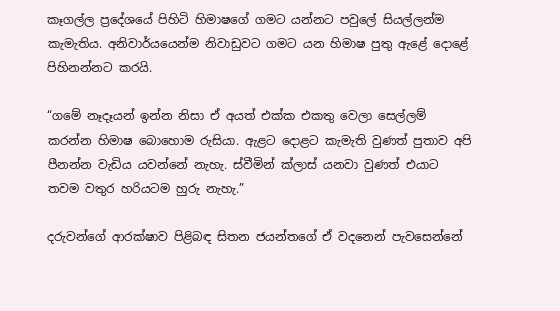කෑගල්ල ප්‍රදේශයේ පිහිටි හිමාෂගේ ගමට යන්නට පවුලේ සියල්ලන්ම කැමැතිය. අනිවාර්යයෙන්ම නිවාඩුවට ගමට යන හිමාෂ පුතු ඇළේ දොළේ පිහිනන්නට කරයි.

“ගමේ නෑදෑයන් ඉන්න නිසා ඒ අයත් එක්ක එකතු වෙලා සෙල්ලම් කරන්න හිමාෂ බොහොම රුසියා. ඇළට දොළට කැමැති වුණත් පුතාව අපි පීනන්න වැඩිය යවන්නේ නැහැ. ස්වීමින් ක්ලාස් යනවා වුණත් එයාට තවම වතුර හරියටම හුරු නැහැ.”

දරුවන්ගේ ආරක්ෂාව පිළිබඳ සිතන ජයන්තගේ ඒ වදනෙන් පැවසෙන්නේ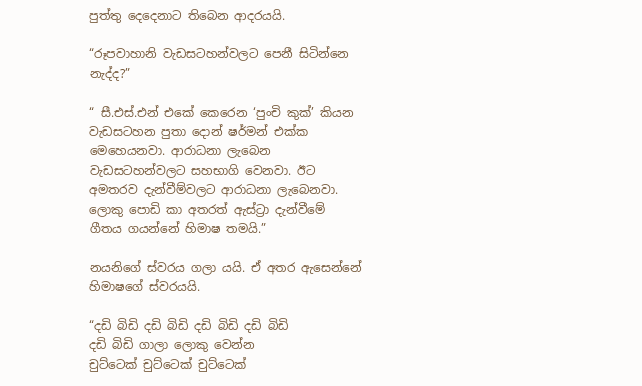පුත්තු දෙදෙනාට තිබෙන ආදරයයි.

“රූපවාහානි වැඩසටහන්වලට පෙනී සිටින්නෙ නැද්ද?”

“ සී.එස්.එන් එකේ කෙරෙන ‘පුංචි කුක්’ කියන වැඩසටහන පුතා දොන් ෂර්මන් එක්ක මෙහෙයනවා. ආරාධනා ලැබෙන වැඩසටහන්වලට සහභාගි වෙනවා. ඊට අමතරව දැන්වීම්වලට ආරාධනා ලැබෙනවා. ලොකු පොඩි කා අතරත් ඇස්ට්‍රා දැන්වීමේ ගීතය ගයන්නේ හිමාෂ තමයි.”

නයනිගේ ස්වරය ගලා යයි. ඒ අතර ඇසෙන්නේ හිමාෂගේ ස්වරයයි.

“දඩි බිඩි දඩි බිඩි දඩි බිඩි දඩි බිඩි
දඩි බිඩි ගාලා ලොකු වෙන්න
චුට්ටෙක් චුට්ටෙක් චුට්ටෙක්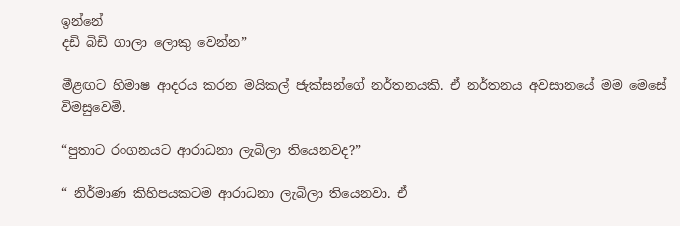ඉන්නේ
දඩි බිඩි ගාලා ලොකු වෙන්න”

මීළඟට හිමාෂ ආදරය කරන මයිකල් ජැක්සන්ගේ නර්තනයකි. ඒ නර්තනය අවසානයේ මම මෙසේ විමසුවෙමි.

“පුතාට රංගනයට ආරාධනා ලැබිලා තියෙනවද?”

“ නිර්මාණ කිහිපයකටම ආරාධනා ලැබිලා තියෙනවා. ඒ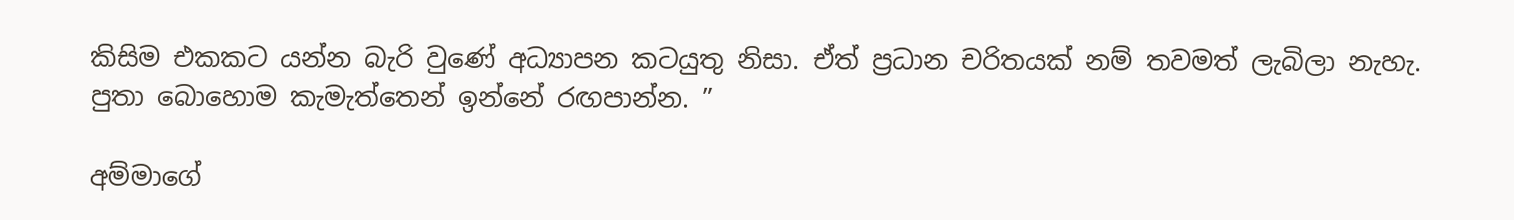කිසිම එකකට යන්න බැරි වුණේ අධ්‍යාපන කටයුතු නිසා. ඒත් ප්‍රධාන චරිතයක් නම් තවමත් ලැබිලා නැහැ. පුතා බොහොම කැමැත්තෙන් ඉන්නේ රඟපාන්න. ”

අම්මාගේ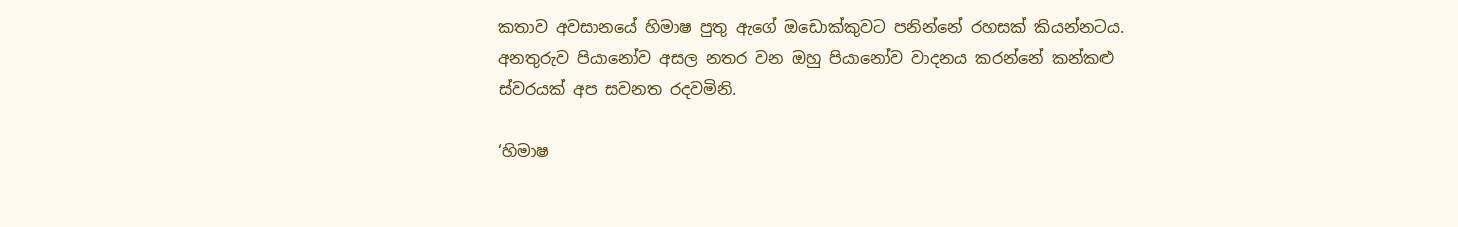කතාව අවසානයේ හිමාෂ පුතු ඇගේ ඔඩොක්කුවට පනින්නේ රහසක් කියන්නටය. අනතුරුව පියානෝව අසල නතර වන ඔහු පියානෝව වාදනය කරන්නේ කන්කළු ස්වරයක් අප සවනත රදවමිනි.

‘හිමාෂ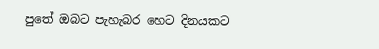පුතේ ඔබට පැහැබර හෙට දිනයකට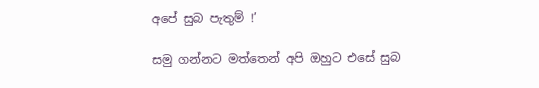අපේ සුබ පැතුම් !’

සමු ගන්නට මත්තෙන් අපි ඔහුට එසේ සුබ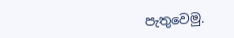පැතුවෙමු.